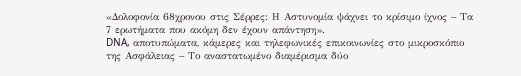«Δολοφονία 68χρονου στις Σέρρες: Η Αστυνομία ψάχνει το κρίσιμο ίχνος – Τα 7 ερωτήματα που ακόμη δεν έχουν απάντηση».
DNA, αποτυπώματα, κάμερες και τηλεφωνικές επικοινωνίες στο μικροσκόπιο της Ασφάλειας – Το αναστατωμένο διαμέρισμα δύο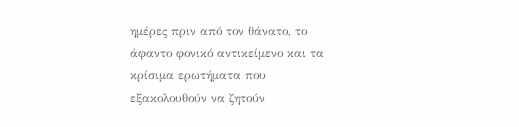ημέρες πριν από τον θάνατο, το άφαντο φονικό αντικείμενο και τα κρίσιμα ερωτήματα που εξακολουθούν να ζητούν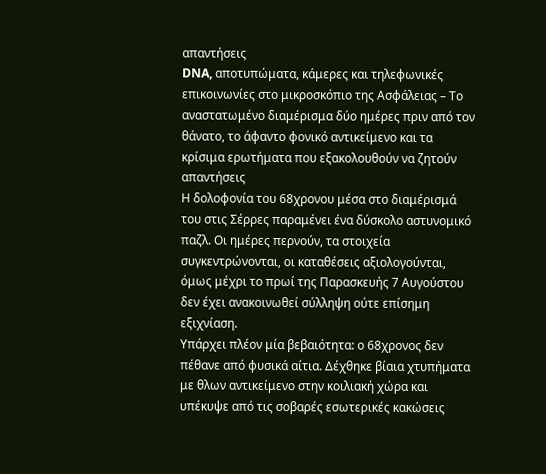απαντήσεις
DNA, αποτυπώματα, κάμερες και τηλεφωνικές επικοινωνίες στο μικροσκόπιο της Ασφάλειας – Το αναστατωμένο διαμέρισμα δύο ημέρες πριν από τον θάνατο, το άφαντο φονικό αντικείμενο και τα κρίσιμα ερωτήματα που εξακολουθούν να ζητούν απαντήσεις
Η δολοφονία του 68χρονου μέσα στο διαμέρισμά του στις Σέρρες παραμένει ένα δύσκολο αστυνομικό παζλ. Οι ημέρες περνούν, τα στοιχεία συγκεντρώνονται, οι καταθέσεις αξιολογούνται, όμως μέχρι το πρωί της Παρασκευής 7 Αυγούστου δεν έχει ανακοινωθεί σύλληψη ούτε επίσημη εξιχνίαση.
Υπάρχει πλέον μία βεβαιότητα: ο 68χρονος δεν πέθανε από φυσικά αίτια. Δέχθηκε βίαια χτυπήματα με θλων αντικείμενο στην κοιλιακή χώρα και υπέκυψε από τις σοβαρές εσωτερικές κακώσεις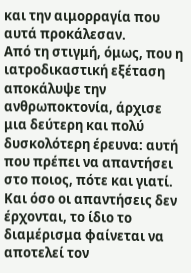και την αιμορραγία που αυτά προκάλεσαν.
Από τη στιγμή, όμως, που η ιατροδικαστική εξέταση αποκάλυψε την ανθρωποκτονία, άρχισε μια δεύτερη και πολύ δυσκολότερη έρευνα: αυτή που πρέπει να απαντήσει στο ποιος, πότε και γιατί.
Και όσο οι απαντήσεις δεν έρχονται, το ίδιο το διαμέρισμα φαίνεται να αποτελεί τον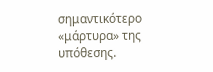σημαντικότερο «μάρτυρα» της υπόθεσης.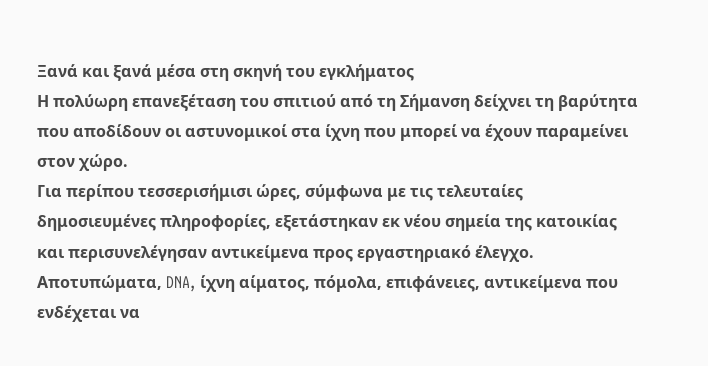Ξανά και ξανά μέσα στη σκηνή του εγκλήματος
Η πολύωρη επανεξέταση του σπιτιού από τη Σήμανση δείχνει τη βαρύτητα που αποδίδουν οι αστυνομικοί στα ίχνη που μπορεί να έχουν παραμείνει στον χώρο.
Για περίπου τεσσερισήμισι ώρες, σύμφωνα με τις τελευταίες δημοσιευμένες πληροφορίες, εξετάστηκαν εκ νέου σημεία της κατοικίας και περισυνελέγησαν αντικείμενα προς εργαστηριακό έλεγχο.
Αποτυπώματα, DNA, ίχνη αίματος, πόμολα, επιφάνειες, αντικείμενα που ενδέχεται να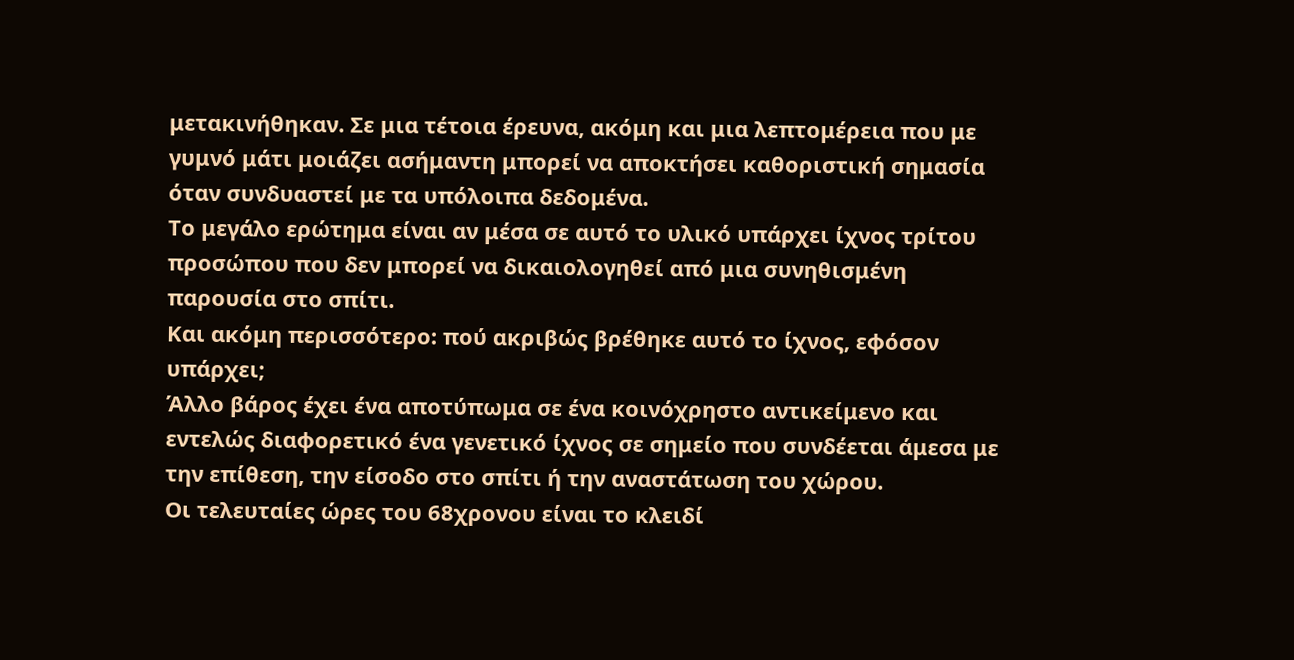μετακινήθηκαν. Σε μια τέτοια έρευνα, ακόμη και μια λεπτομέρεια που με γυμνό μάτι μοιάζει ασήμαντη μπορεί να αποκτήσει καθοριστική σημασία όταν συνδυαστεί με τα υπόλοιπα δεδομένα.
Το μεγάλο ερώτημα είναι αν μέσα σε αυτό το υλικό υπάρχει ίχνος τρίτου προσώπου που δεν μπορεί να δικαιολογηθεί από μια συνηθισμένη παρουσία στο σπίτι.
Και ακόμη περισσότερο: πού ακριβώς βρέθηκε αυτό το ίχνος, εφόσον υπάρχει;
Άλλο βάρος έχει ένα αποτύπωμα σε ένα κοινόχρηστο αντικείμενο και εντελώς διαφορετικό ένα γενετικό ίχνος σε σημείο που συνδέεται άμεσα με την επίθεση, την είσοδο στο σπίτι ή την αναστάτωση του χώρου.
Οι τελευταίες ώρες του 68χρονου είναι το κλειδί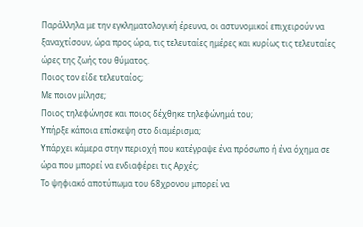Παράλληλα με την εγκληματολογική έρευνα, οι αστυνομικοί επιχειρούν να ξαναχτίσουν, ώρα προς ώρα, τις τελευταίες ημέρες και κυρίως τις τελευταίες ώρες της ζωής του θύματος.
Ποιος τον είδε τελευταίος;
Με ποιον μίλησε;
Ποιος τηλεφώνησε και ποιος δέχθηκε τηλεφώνημά του;
Υπήρξε κάποια επίσκεψη στο διαμέρισμα;
Υπάρχει κάμερα στην περιοχή που κατέγραψε ένα πρόσωπο ή ένα όχημα σε ώρα που μπορεί να ενδιαφέρει τις Αρχές;
Το ψηφιακό αποτύπωμα του 68χρονου μπορεί να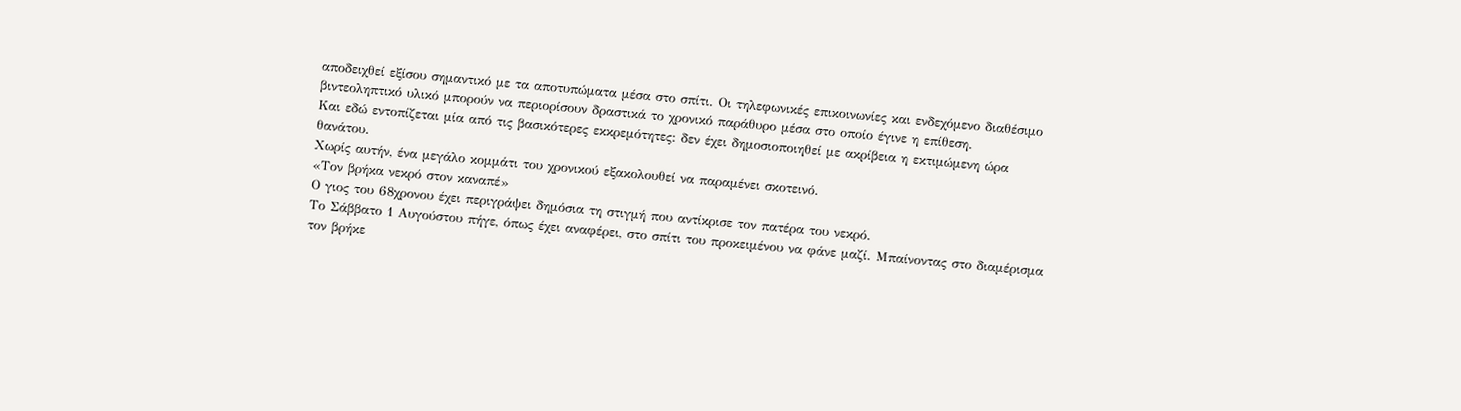αποδειχθεί εξίσου σημαντικό με τα αποτυπώματα μέσα στο σπίτι. Οι τηλεφωνικές επικοινωνίες και ενδεχόμενο διαθέσιμο βιντεοληπτικό υλικό μπορούν να περιορίσουν δραστικά το χρονικό παράθυρο μέσα στο οποίο έγινε η επίθεση.
Και εδώ εντοπίζεται μία από τις βασικότερες εκκρεμότητες: δεν έχει δημοσιοποιηθεί με ακρίβεια η εκτιμώμενη ώρα θανάτου.
Χωρίς αυτήν, ένα μεγάλο κομμάτι του χρονικού εξακολουθεί να παραμένει σκοτεινό.
«Τον βρήκα νεκρό στον καναπέ»
Ο γιος του 68χρονου έχει περιγράψει δημόσια τη στιγμή που αντίκρισε τον πατέρα του νεκρό.
Το Σάββατο 1 Αυγούστου πήγε, όπως έχει αναφέρει, στο σπίτι του προκειμένου να φάνε μαζί. Μπαίνοντας στο διαμέρισμα τον βρήκε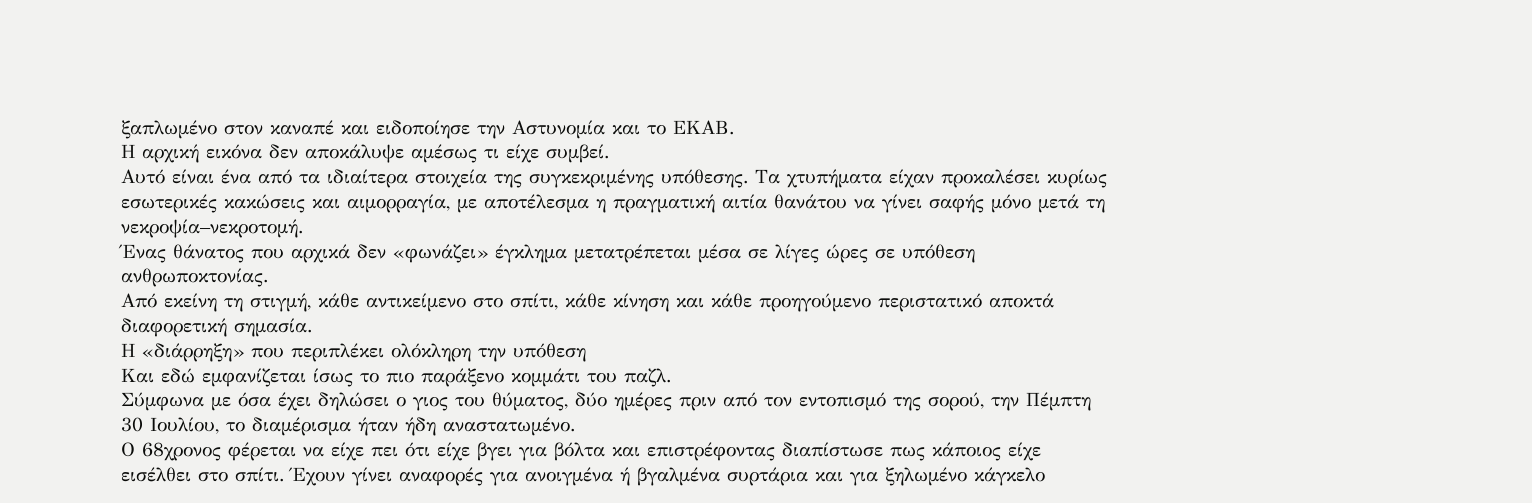ξαπλωμένο στον καναπέ και ειδοποίησε την Αστυνομία και το ΕΚΑΒ.
Η αρχική εικόνα δεν αποκάλυψε αμέσως τι είχε συμβεί.
Αυτό είναι ένα από τα ιδιαίτερα στοιχεία της συγκεκριμένης υπόθεσης. Τα χτυπήματα είχαν προκαλέσει κυρίως εσωτερικές κακώσεις και αιμορραγία, με αποτέλεσμα η πραγματική αιτία θανάτου να γίνει σαφής μόνο μετά τη νεκροψία–νεκροτομή.
Ένας θάνατος που αρχικά δεν «φωνάζει» έγκλημα μετατρέπεται μέσα σε λίγες ώρες σε υπόθεση ανθρωποκτονίας.
Από εκείνη τη στιγμή, κάθε αντικείμενο στο σπίτι, κάθε κίνηση και κάθε προηγούμενο περιστατικό αποκτά διαφορετική σημασία.
Η «διάρρηξη» που περιπλέκει ολόκληρη την υπόθεση
Και εδώ εμφανίζεται ίσως το πιο παράξενο κομμάτι του παζλ.
Σύμφωνα με όσα έχει δηλώσει ο γιος του θύματος, δύο ημέρες πριν από τον εντοπισμό της σορού, την Πέμπτη 30 Ιουλίου, το διαμέρισμα ήταν ήδη αναστατωμένο.
Ο 68χρονος φέρεται να είχε πει ότι είχε βγει για βόλτα και επιστρέφοντας διαπίστωσε πως κάποιος είχε εισέλθει στο σπίτι. Έχουν γίνει αναφορές για ανοιγμένα ή βγαλμένα συρτάρια και για ξηλωμένο κάγκελο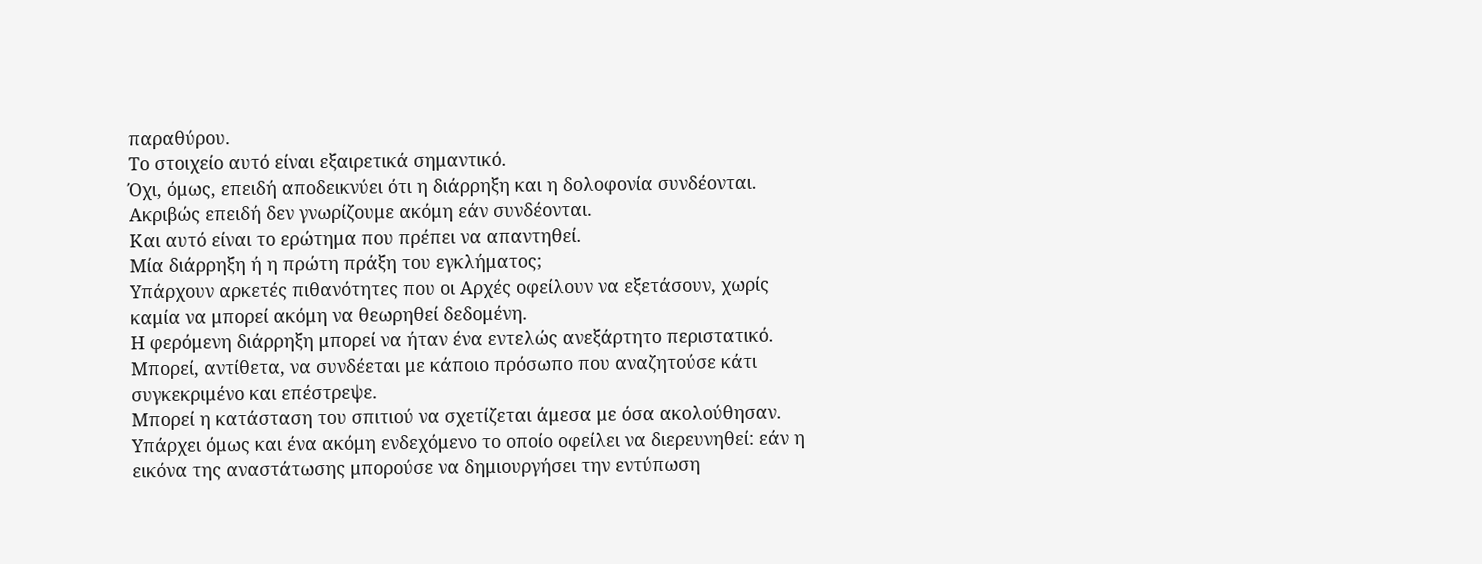παραθύρου.
Το στοιχείο αυτό είναι εξαιρετικά σημαντικό.
Όχι, όμως, επειδή αποδεικνύει ότι η διάρρηξη και η δολοφονία συνδέονται.
Ακριβώς επειδή δεν γνωρίζουμε ακόμη εάν συνδέονται.
Και αυτό είναι το ερώτημα που πρέπει να απαντηθεί.
Μία διάρρηξη ή η πρώτη πράξη του εγκλήματος;
Υπάρχουν αρκετές πιθανότητες που οι Αρχές οφείλουν να εξετάσουν, χωρίς καμία να μπορεί ακόμη να θεωρηθεί δεδομένη.
Η φερόμενη διάρρηξη μπορεί να ήταν ένα εντελώς ανεξάρτητο περιστατικό.
Μπορεί, αντίθετα, να συνδέεται με κάποιο πρόσωπο που αναζητούσε κάτι συγκεκριμένο και επέστρεψε.
Μπορεί η κατάσταση του σπιτιού να σχετίζεται άμεσα με όσα ακολούθησαν.
Υπάρχει όμως και ένα ακόμη ενδεχόμενο το οποίο οφείλει να διερευνηθεί: εάν η εικόνα της αναστάτωσης μπορούσε να δημιουργήσει την εντύπωση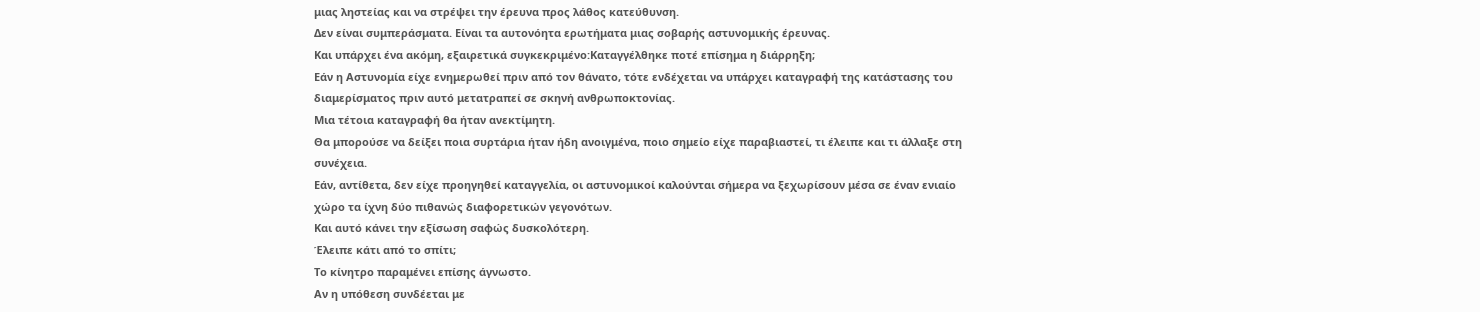μιας ληστείας και να στρέψει την έρευνα προς λάθος κατεύθυνση.
Δεν είναι συμπεράσματα. Είναι τα αυτονόητα ερωτήματα μιας σοβαρής αστυνομικής έρευνας.
Και υπάρχει ένα ακόμη, εξαιρετικά συγκεκριμένο:Καταγγέλθηκε ποτέ επίσημα η διάρρηξη;
Εάν η Αστυνομία είχε ενημερωθεί πριν από τον θάνατο, τότε ενδέχεται να υπάρχει καταγραφή της κατάστασης του διαμερίσματος πριν αυτό μετατραπεί σε σκηνή ανθρωποκτονίας.
Μια τέτοια καταγραφή θα ήταν ανεκτίμητη.
Θα μπορούσε να δείξει ποια συρτάρια ήταν ήδη ανοιγμένα, ποιο σημείο είχε παραβιαστεί, τι έλειπε και τι άλλαξε στη συνέχεια.
Εάν, αντίθετα, δεν είχε προηγηθεί καταγγελία, οι αστυνομικοί καλούνται σήμερα να ξεχωρίσουν μέσα σε έναν ενιαίο χώρο τα ίχνη δύο πιθανώς διαφορετικών γεγονότων.
Και αυτό κάνει την εξίσωση σαφώς δυσκολότερη.
Έλειπε κάτι από το σπίτι;
Το κίνητρο παραμένει επίσης άγνωστο.
Αν η υπόθεση συνδέεται με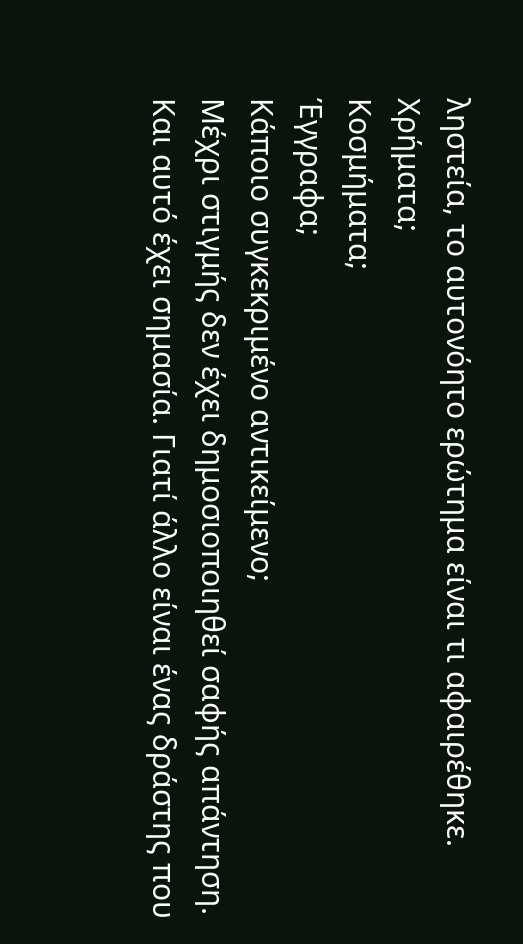ληστεία, το αυτονόητο ερώτημα είναι τι αφαιρέθηκε.
Χρήματα;
Κοσμήματα;
Έγγραφα;
Κάποιο συγκεκριμένο αντικείμενο;
Μέχρι στιγμής δεν έχει δημοσιοποιηθεί σαφής απάντηση.
Και αυτό έχει σημασία. Γιατί άλλο είναι ένας δράστης που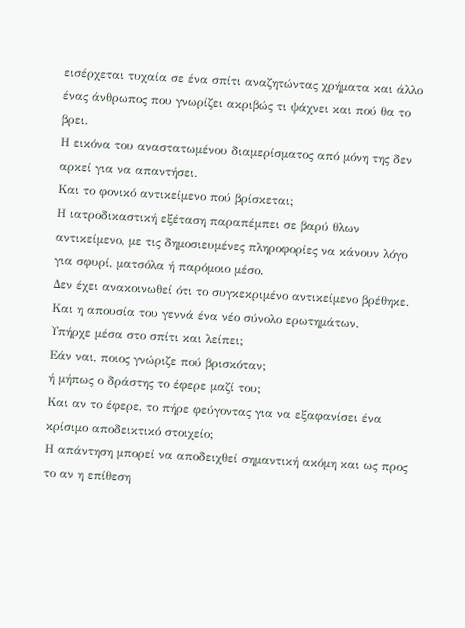εισέρχεται τυχαία σε ένα σπίτι αναζητώντας χρήματα και άλλο ένας άνθρωπος που γνωρίζει ακριβώς τι ψάχνει και πού θα το βρει.
Η εικόνα του αναστατωμένου διαμερίσματος από μόνη της δεν αρκεί για να απαντήσει.
Και το φονικό αντικείμενο πού βρίσκεται;
Η ιατροδικαστική εξέταση παραπέμπει σε βαρύ θλων αντικείμενο, με τις δημοσιευμένες πληροφορίες να κάνουν λόγο για σφυρί, ματσόλα ή παρόμοιο μέσο.
Δεν έχει ανακοινωθεί ότι το συγκεκριμένο αντικείμενο βρέθηκε.
Και η απουσία του γεννά ένα νέο σύνολο ερωτημάτων.
Υπήρχε μέσα στο σπίτι και λείπει;
Εάν ναι, ποιος γνώριζε πού βρισκόταν;
ή μήπως ο δράστης το έφερε μαζί του;
Και αν το έφερε, το πήρε φεύγοντας για να εξαφανίσει ένα κρίσιμο αποδεικτικό στοιχείο;
Η απάντηση μπορεί να αποδειχθεί σημαντική ακόμη και ως προς το αν η επίθεση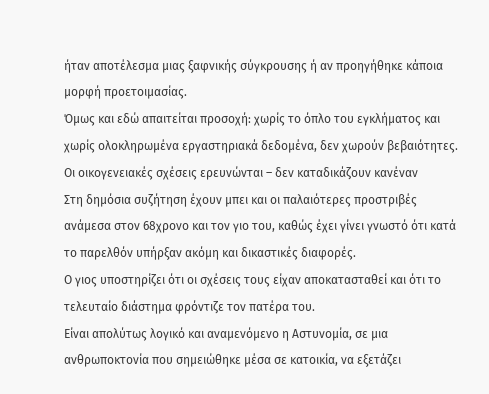ήταν αποτέλεσμα μιας ξαφνικής σύγκρουσης ή αν προηγήθηκε κάποια μορφή προετοιμασίας.
Όμως και εδώ απαιτείται προσοχή: χωρίς το όπλο του εγκλήματος και χωρίς ολοκληρωμένα εργαστηριακά δεδομένα, δεν χωρούν βεβαιότητες.
Οι οικογενειακές σχέσεις ερευνώνται – δεν καταδικάζουν κανέναν
Στη δημόσια συζήτηση έχουν μπει και οι παλαιότερες προστριβές ανάμεσα στον 68χρονο και τον γιο του, καθώς έχει γίνει γνωστό ότι κατά το παρελθόν υπήρξαν ακόμη και δικαστικές διαφορές.
Ο γιος υποστηρίζει ότι οι σχέσεις τους είχαν αποκατασταθεί και ότι το τελευταίο διάστημα φρόντιζε τον πατέρα του.
Είναι απολύτως λογικό και αναμενόμενο η Αστυνομία, σε μια ανθρωποκτονία που σημειώθηκε μέσα σε κατοικία, να εξετάζει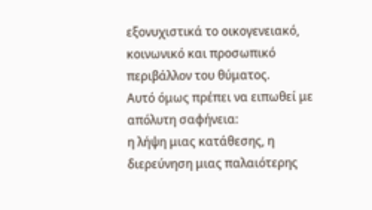εξονυχιστικά το οικογενειακό, κοινωνικό και προσωπικό περιβάλλον του θύματος.
Αυτό όμως πρέπει να ειπωθεί με απόλυτη σαφήνεια:
η λήψη μιας κατάθεσης, η διερεύνηση μιας παλαιότερης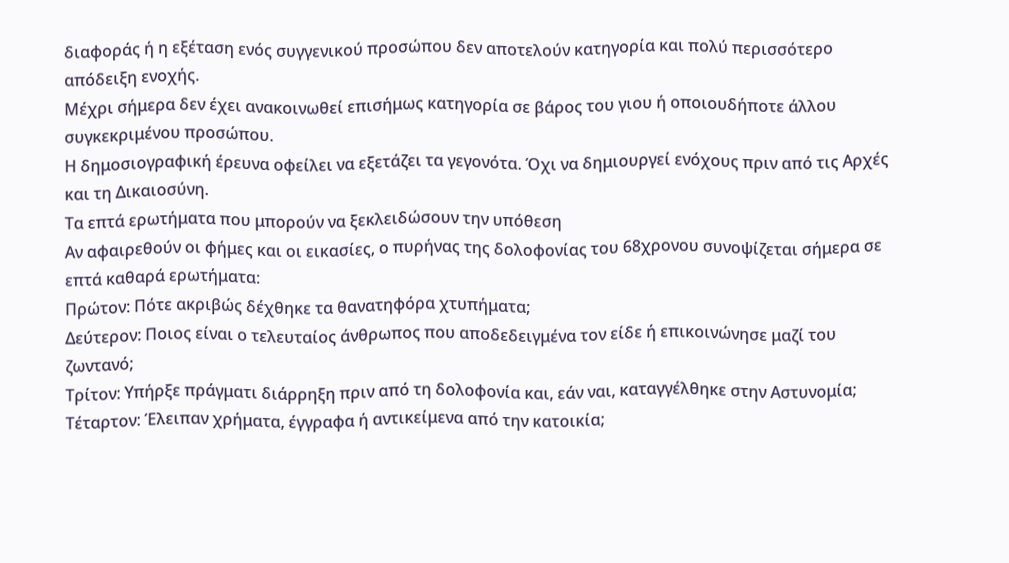διαφοράς ή η εξέταση ενός συγγενικού προσώπου δεν αποτελούν κατηγορία και πολύ περισσότερο απόδειξη ενοχής.
Μέχρι σήμερα δεν έχει ανακοινωθεί επισήμως κατηγορία σε βάρος του γιου ή οποιουδήποτε άλλου συγκεκριμένου προσώπου.
Η δημοσιογραφική έρευνα οφείλει να εξετάζει τα γεγονότα. Όχι να δημιουργεί ενόχους πριν από τις Αρχές και τη Δικαιοσύνη.
Τα επτά ερωτήματα που μπορούν να ξεκλειδώσουν την υπόθεση
Αν αφαιρεθούν οι φήμες και οι εικασίες, ο πυρήνας της δολοφονίας του 68χρονου συνοψίζεται σήμερα σε επτά καθαρά ερωτήματα:
Πρώτον: Πότε ακριβώς δέχθηκε τα θανατηφόρα χτυπήματα;
Δεύτερον: Ποιος είναι ο τελευταίος άνθρωπος που αποδεδειγμένα τον είδε ή επικοινώνησε μαζί του ζωντανό;
Τρίτον: Υπήρξε πράγματι διάρρηξη πριν από τη δολοφονία και, εάν ναι, καταγγέλθηκε στην Αστυνομία;
Τέταρτον: Έλειπαν χρήματα, έγγραφα ή αντικείμενα από την κατοικία;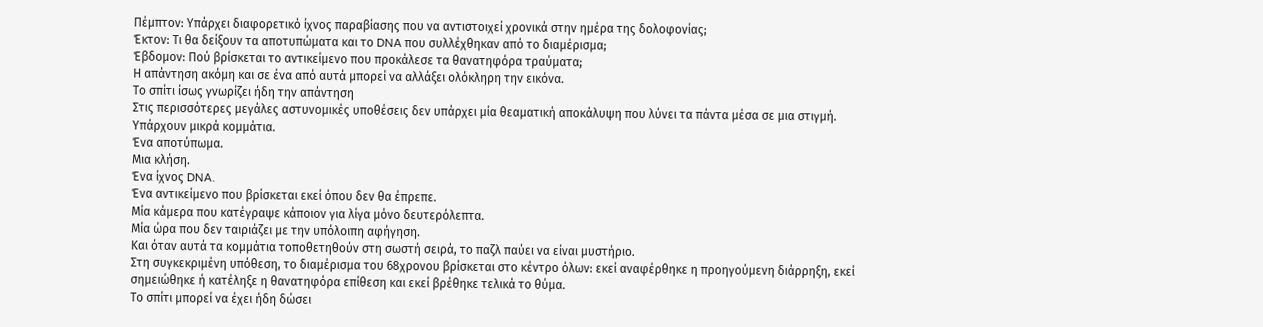Πέμπτον: Υπάρχει διαφορετικό ίχνος παραβίασης που να αντιστοιχεί χρονικά στην ημέρα της δολοφονίας;
Έκτον: Τι θα δείξουν τα αποτυπώματα και το DNA που συλλέχθηκαν από το διαμέρισμα;
Έβδομον: Πού βρίσκεται το αντικείμενο που προκάλεσε τα θανατηφόρα τραύματα;
Η απάντηση ακόμη και σε ένα από αυτά μπορεί να αλλάξει ολόκληρη την εικόνα.
Το σπίτι ίσως γνωρίζει ήδη την απάντηση
Στις περισσότερες μεγάλες αστυνομικές υποθέσεις δεν υπάρχει μία θεαματική αποκάλυψη που λύνει τα πάντα μέσα σε μια στιγμή.
Υπάρχουν μικρά κομμάτια.
Ένα αποτύπωμα.
Μια κλήση.
Ένα ίχνος DNA.
Ένα αντικείμενο που βρίσκεται εκεί όπου δεν θα έπρεπε.
Μία κάμερα που κατέγραψε κάποιον για λίγα μόνο δευτερόλεπτα.
Μία ώρα που δεν ταιριάζει με την υπόλοιπη αφήγηση.
Και όταν αυτά τα κομμάτια τοποθετηθούν στη σωστή σειρά, το παζλ παύει να είναι μυστήριο.
Στη συγκεκριμένη υπόθεση, το διαμέρισμα του 68χρονου βρίσκεται στο κέντρο όλων: εκεί αναφέρθηκε η προηγούμενη διάρρηξη, εκεί σημειώθηκε ή κατέληξε η θανατηφόρα επίθεση και εκεί βρέθηκε τελικά το θύμα.
Το σπίτι μπορεί να έχει ήδη δώσει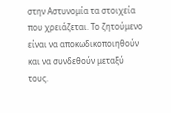στην Αστυνομία τα στοιχεία που χρειάζεται. Το ζητούμενο είναι να αποκωδικοποιηθούν και να συνδεθούν μεταξύ τους.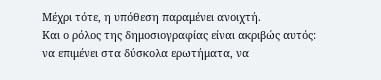Μέχρι τότε, η υπόθεση παραμένει ανοιχτή.
Και ο ρόλος της δημοσιογραφίας είναι ακριβώς αυτός: να επιμένει στα δύσκολα ερωτήματα, να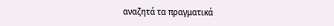αναζητά τα πραγματικά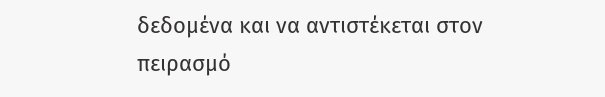δεδομένα και να αντιστέκεται στον πειρασμό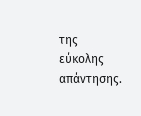της εύκολης απάντησης.